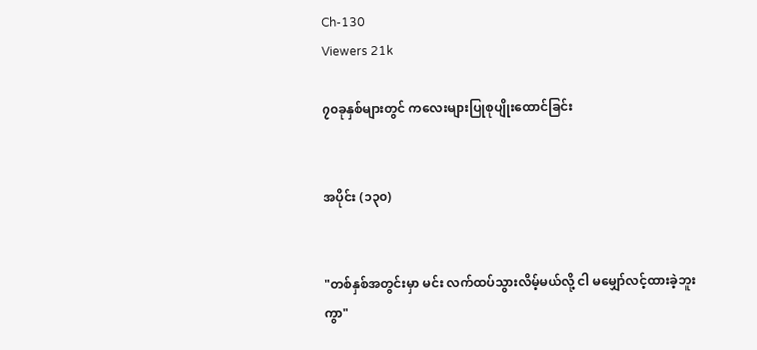Ch-130
Viewers 21k

၇၀ခုနှစ်များတွင် ကလေးများပြုစုပျိုးထောင်ခြင်း


အပိုင်း (၁၃၀)


"တစ်နှစ်အတွင်းမှာ မင်း လက်ထပ်သွားလိမ့်မယ်လို့ ငါ မမျှော်လင့်ထားခဲ့ဘူးကွာ"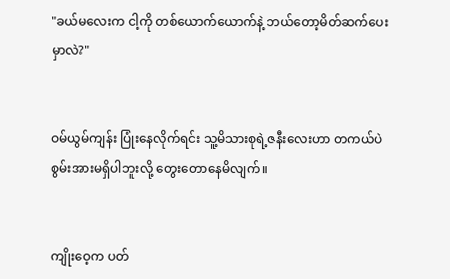"ခယ်မလေးက ငါ့ကို တစ်ယောက်ယောက်နဲ့ ဘယ်တော့မိတ်ဆက်ပေးမှာလဲ?"


ဝမ်ယွမ်ကျန်း ပြုံးနေလိုက်ရင်း သူ့မိသားစုရဲ့ဇနီးလေးဟာ တကယ်ပဲ စွမ်းအားမရှိပါဘူးလို့ တွေးတောနေမိလျက်။


ကျိုးဝေ့က ပတ်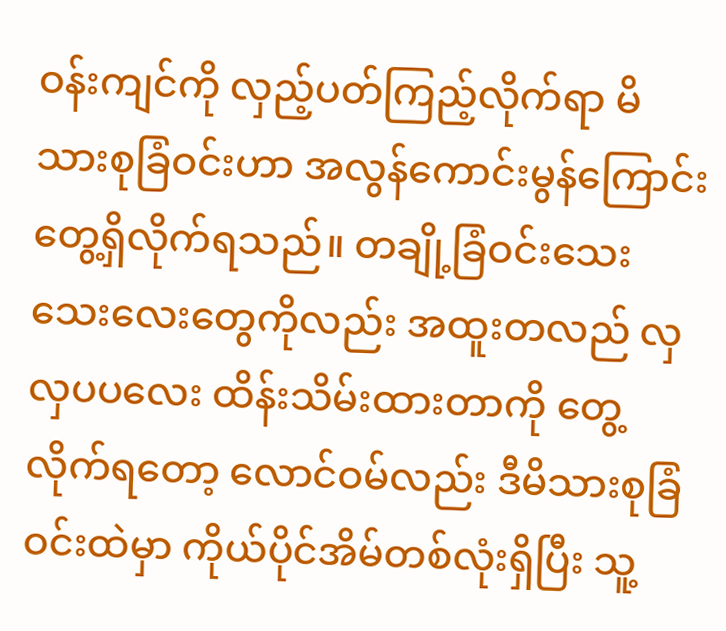ဝန်းကျင်ကို လှည့်ပတ်ကြည့်လိုက်ရာ မိသားစုခြံဝင်းဟာ အလွန်ကောင်းမွန်ကြောင်း တွေ့ရှိလိုက်ရသည်။ တချို့ခြံဝင်းသေးသေးလေးတွေကိုလည်း အထူးတလည် လှလှပပလေး ထိန်းသိမ်းထားတာကို တွေ့လိုက်ရတော့ လောင်ဝမ်လည်း ဒီမိသားစုခြံဝင်းထဲမှာ ကိုယ်ပိုင်အိမ်တစ်လုံးရှိပြီး သူ့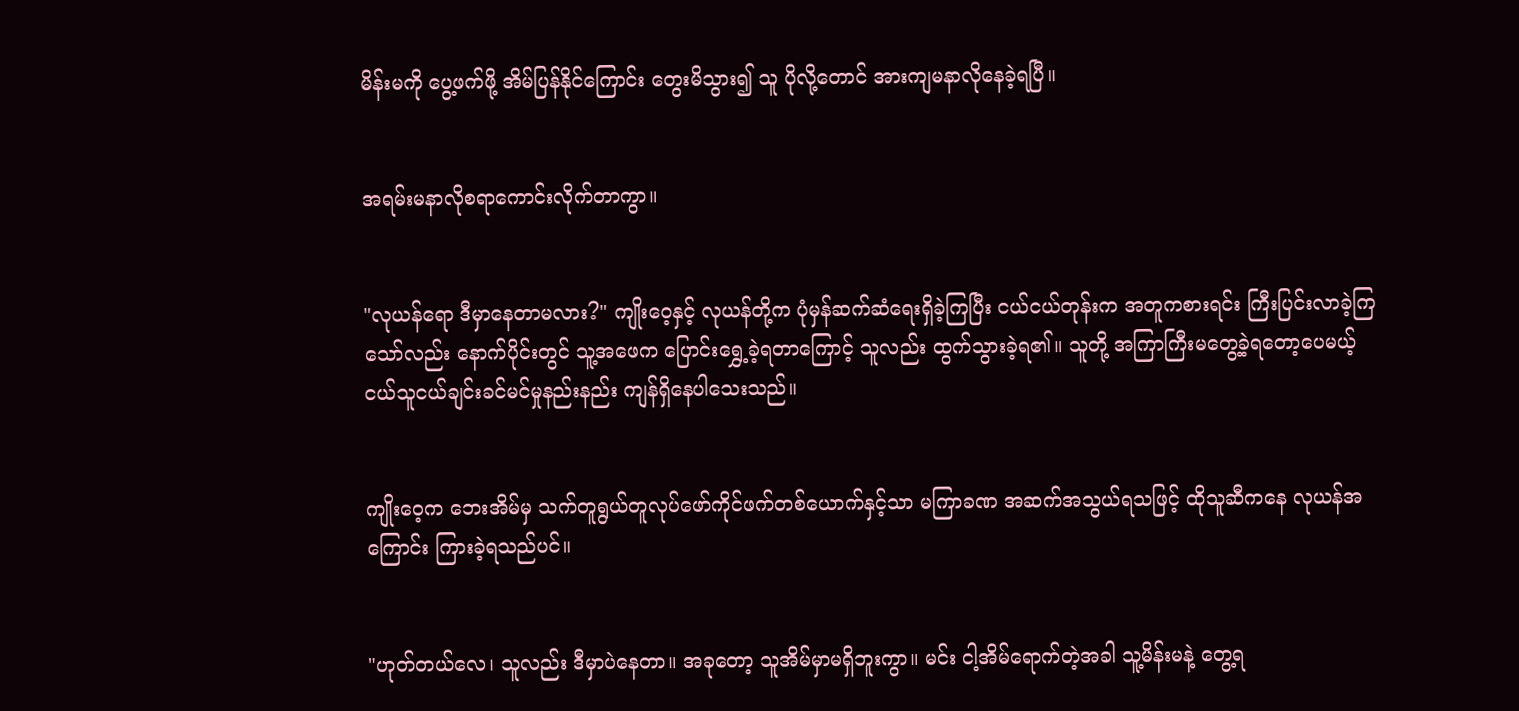မိန်းမကို ပွေ့ဖက်ဖို့ အိမ်ပြန်နိုင်ကြောင်း တွေးမိသွား၍ သူ ပိုလို့တောင် အားကျမနာလိုနေခဲ့ရပြီ။


အရမ်းမနာလိုစရာကောင်းလိုက်တာကွာ။


"လုယန်ရော ဒီမှာနေတာမလား?" ကျိုးဝေ့နှင့် လုယန်တို့က ပုံမှန်ဆက်ဆံရေးရှိခဲ့ကြပြီး ငယ်ငယ်တုန်းက အတူကစားရင်း ကြီးပြင်းလာခဲ့ကြသော်လည်း နောက်ပိုင်းတွင် သူ့အဖေက ပြောင်းရွှေ့ခဲ့ရတာကြောင့် သူလည်း ထွက်သွားခဲ့ရ၏။ သူတို့ အကြာကြီးမတွေ့ခဲ့ရတော့ပေမယ့် ငယ်သူငယ်ချင်းခင်မင်မှုနည်းနည်း ကျန်ရှိနေပါသေးသည်။


ကျိုးဝေ့က ဘေးအိမ်မှ သက်တူရွယ်တူလုပ်ဖော်ကိုင်ဖက်တစ်ယောက်နှင့်သာ မကြာခဏ အဆက်အသွယ်ရသဖြင့် ထိုသူဆီကနေ လုယန်အကြောင်း ကြားခဲ့ရသည်ပင်။


"ဟုတ်တယ်လေ၊ သူလည်း ဒီမှာပဲနေတာ။ အခုတော့ သူအိမ်မှာမရှိဘူးကွာ။ မင်း ငါ့အိမ်ရောက်တဲ့အခါ သူ့မိန်းမနဲ့ တွေ့ရ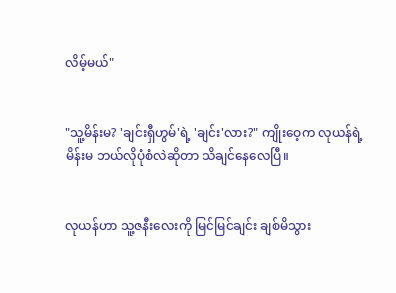လိမ့်မယ်"


"သူ့မိန်းမ? 'ချင်းရှီဟွမ်'ရဲ့ 'ချင်း'လား?" ကျိုးဝေ့က လုယန်ရဲ့ မိန်းမ ဘယ်လိုပုံစံလဲဆိုတာ သိချင်နေလေပြီ။


လုယန်ဟာ သူ့ဇနီးလေးကို မြင်မြင်ချင်း ချစ်မိသွား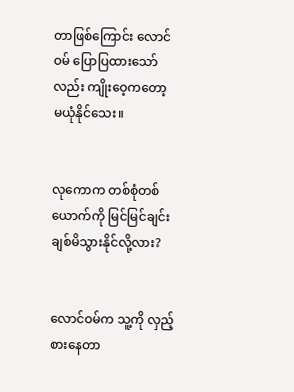တာဖြစ်ကြောင်း လောင်ဝမ် ပြောပြထားသော်လည်း ကျိုးဝေ့ကတော့ မယုံနိုင်သေး။


လုကောက တစ်စုံတစ်ယောက်ကို မြင်မြင်ချင်း ချစ်မိသွားနိုင်လို့လား?


လောင်ဝမ်က သူ့ကို လှည့်စားနေတာ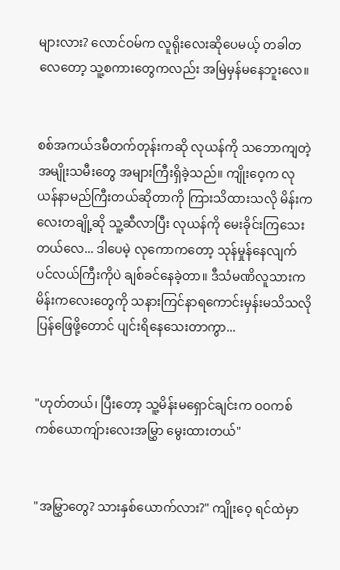များလား? လောင်ဝမ်က လူရိုးလေးဆိုပေမယ့် တခါတလေတော့ သူ့စကားတွေကလည်း အမြဲမှန်မနေဘူးလေ။


စစ်အကယ်ဒမီတက်တုန်းကဆို လုယန်ကို သဘောကျတဲ့ အမျိုးသမီးတွေ အများကြီးရှိခဲ့သည်။ ကျိုးဝေ့က လုယန်နာမည်ကြီးတယ်ဆိုတာကို ကြားသိထားသလို မိန်းကလေးတချို့ဆို သူ့ဆီလာပြီး လုယန်ကို မေးခိုင်းကြသေးတယ်လေ... ဒါပေမဲ့ လုကောကတော့ သုန်မှုန်နေလျက် ပင်လယ်ကြီးကိုပဲ ချစ်ခင်နေခဲ့တာ။ ဒီသံမဏိလူသားက မိန်းကလေးတွေကို သနားကြင်နာရကောင်းမှန်းမသိသလို ပြန်ဖြေဖို့တောင် ပျင်းရိနေသေးတာကွာ...


"ဟုတ်တယ်၊ ပြီးတော့ သူ့မိန်းမရှောင်ချင်းက ဝဝကစ်ကစ်ယောကျ်ားလေးအမြွှာ မွေးထားတယ်"


"အမြွှာတွေ? သားနှစ်ယောက်လား?" ကျိုးဝေ့ ရင်ထဲမှာ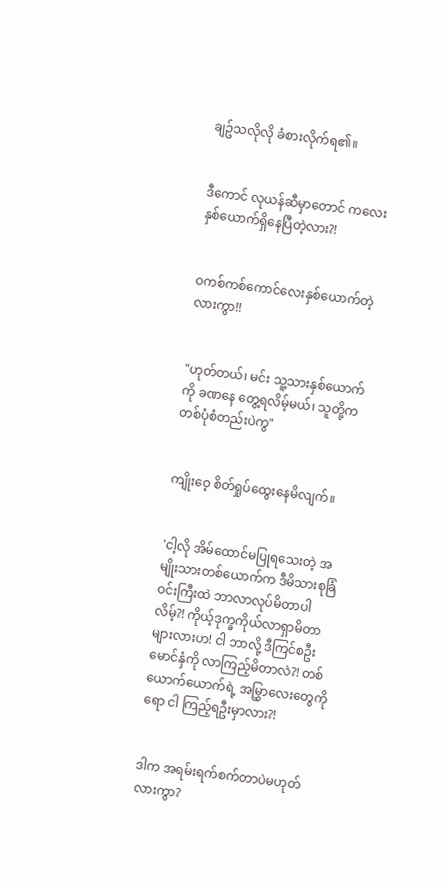ချဥ်သလိုလို ခံစားလိုက်ရ၏။


ဒီကောင် လုယန်ဆီမှာတောင် ကလေးနှစ်ယောက်ရှိနေပြီတဲ့လား?!


ဝကစ်ကစ်ကောင်လေးနှစ်ယောက်တဲ့လားကွာ!!


"ဟုတ်တယ်၊ မင်း သူ့သားနှစ်ယောက်ကို ခဏနေ တွေ့ရလိမ့်မယ်၊ သူတို့က တစ်ပုံစံတည်းပဲကွ"


ကျိုးဝေ့ စိတ်ရှုပ်ထွေးနေမိလျက်။


'ငါ့လို အိမ်ထောင်မပြုရသေးတဲ့ အမျိုးသားတစ်ယောက်က ဒီမိသားစုခြံဝင်းကြီးထဲ ဘာလာလုပ်မိတာပါလိမ့်?! ကိုယ့်ဒုက္ခကိုယ်လာရှာမိတာများလားဟ! ငါ ဘာလို့ ဒီကြင်စဦးမောင်နှံကို လာကြည့်မိတာလဲ?! တစ်ယောက်ယောက်ရဲ့ အမြွှာလေးတွေကိုရော ငါ ကြည့်ရဦးမှာလား?!


ဒါက အရမ်းရက်စက်တာပဲမဟုတ်လားကွာ?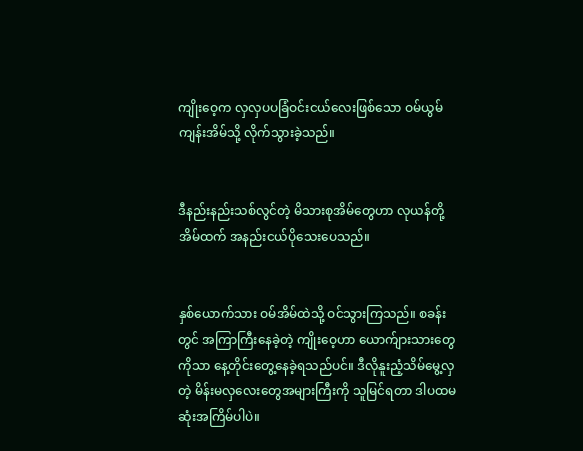ကျိုးဝေ့က လှလှပပခြံဝင်းငယ်လေးဖြစ်သော ဝမ်ယွမ်ကျန်းအိမ်သို့ လိုက်သွားခဲ့သည်။


ဒီနည်းနည်းသစ်လွင်တဲ့ မိသားစုအိမ်တွေဟာ လုယန်တို့အိမ်ထက် အနည်းငယ်ပိုသေးပေသည်။


နှစ်ယောက်သား ဝမ်အိမ်ထဲသို့ ဝင်သွားကြသည်။ စခန်းတွင် အကြာကြီးနေခဲ့တဲ့ ကျိုးဝေ့ဟာ ယောက်ျားသားတွေကိုသာ နေ့တိုင်းတွေ့နေခဲ့ရသည်ပင်။ ဒီလိုနူးညံ့သိမ်မွေ့လှတဲ့ မိန်းမလှလေးတွေအများကြီးကို သူမြင်ရတာ ဒါပထမဆုံးအကြိမ်ပါပဲ။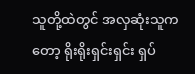သူတို့ထဲတွင် အလှဆုံးသူကတော့ ရိုးရိုးရှင်းရှင်း ရှပ်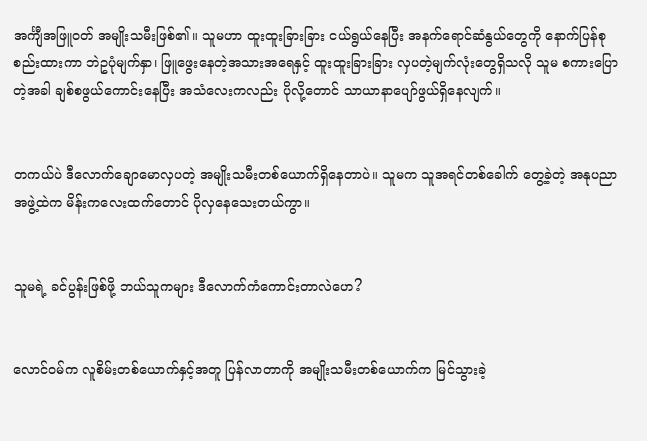အင်္ကျီအဖြူဝတ် အမျိုးသမီးဖြစ်၏။ သူမဟာ ထူးထူးခြားခြား ငယ်ရွယ်နေပြီး အနက်ရောင်ဆံနွယ်တွေကို နောက်ပြန်စုစည်းထားကာ ဘဲဥပုံမျက်နှာ၊ ဖြူဖွေးနေတဲ့အသားအရေနှင့် ထူးထူးခြားခြား လှပတဲ့မျက်လုံးတွေရှိသလို သူမ စကားပြောတဲ့အခါ ချစ်စဖွယ်ကောင်းနေပြီး အသံလေးကလည်း ပိုလို့တောင် သာယာနာပျော်ဖွယ်ရှိနေလျက်။


တကယ်ပဲ ဒီလောက်ချောမောလှပတဲ့ အမျိုးသမီးတစ်ယောက်ရှိနေတာပဲ။ သူမက သူအရင်တစ်ခေါက် တွေ့ခဲ့တဲ့ အနုပညာအဖွဲ့ထဲက မိန်းကလေးထက်တောင် ပိုလှနေသေးတယ်ကွာ။


သူမရဲ့ ခင်ပွန်းဖြစ်ဖို့ ဘယ်သူကများ ဒီလောက်ကံကောင်းတာလဲဟေ?


လောင်ဝမ်က လူစိမ်းတစ်ယောက်နှင့်အတူ ပြန်လာတာကို အမျိုးသမီးတစ်ယောက်က မြင်သွားခဲ့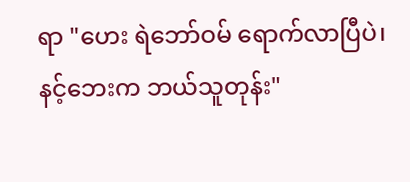ရာ "ဟေး ရဲဘော်ဝမ် ရောက်လာပြီပဲ၊ နင့်ဘေးက ဘယ်သူတုန်း"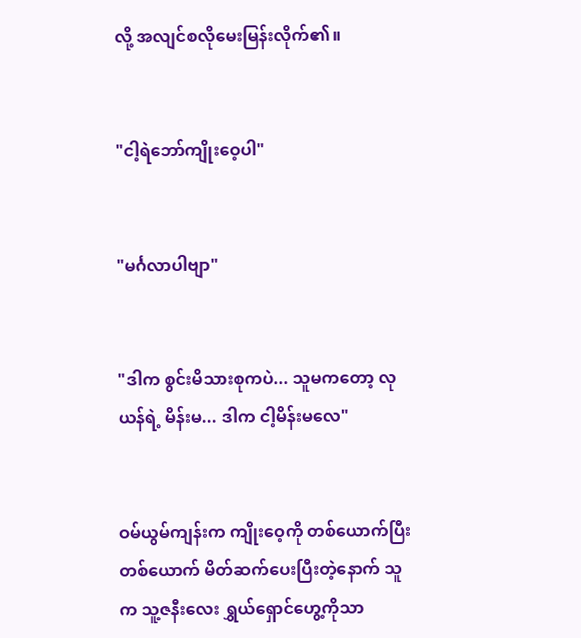လို့ အလျင်စလိုမေးမြန်းလိုက်၏။


"ငါ့ရဲဘော်ကျိုးဝေ့ပါ"


"မင်္ဂလာပါဗျာ"


"ဒါက စွင်းမိသားစုကပဲ... သူမကတော့ လုယန်ရဲ့ မိန်းမ... ဒါက ငါ့မိန်းမလေ"


ဝမ်ယွမ်ကျန်းက ကျိုးဝေ့ကို တစ်ယောက်ပြီးတစ်ယောက် မိတ်ဆက်ပေးပြီးတဲ့နောက် သူက သူ့ဇနီးလေး ရွှယ်ရှောင်ဟွေ့ကိုသာ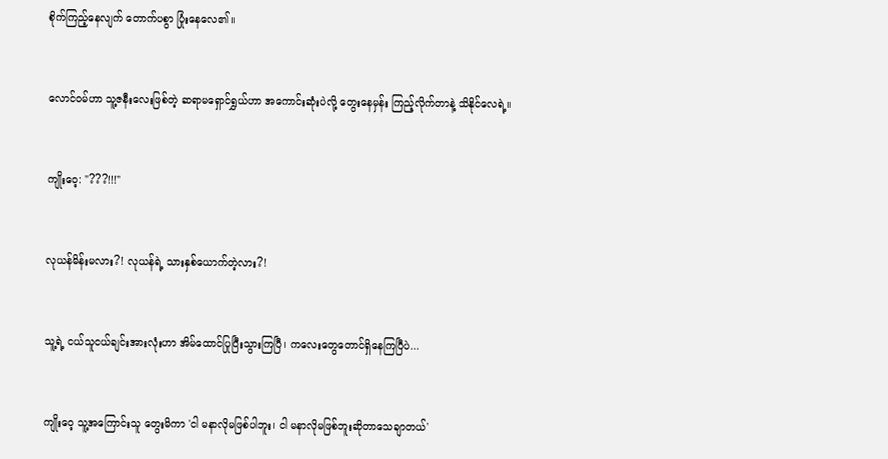စိုက်ကြည့်နေလျက် တောက်ပစွာ ပြုံးနေလေ၏။


လောင်ဝမ်ဟာ သူ့ဇနီးလေးဖြစ်တဲ့ ဆရာမရှောင်ရွှယ်ဟာ အကောင်းဆုံးပဲလို့ တွေးနေမှန်း ကြည့်လိုက်တာနဲ့ သိနိုင်လေရဲ့။


ကျိုးဝေ့: "???!!!"


လုယန်မိန်းမလား?! လုယန်ရဲ့ သားနှစ်ယောက်တဲ့လား?!


သူ့ရဲ့ ငယ်သူငယ်ချင်းအားလုံးဟာ အိမ်ထောင်ပြုပြီးသွားကြပြီ၊ ကလေးတွေတောင်ရှိနေကြပြီပဲ...


ကျိုးဝေ့ သူ့အကြောင်းသူ တွေးမိကာ 'ငါ မနာလိုမဖြစ်ပါဘူး၊ ငါ မနာလိုမဖြစ်ဘူးဆိုတာသေချာတယ်'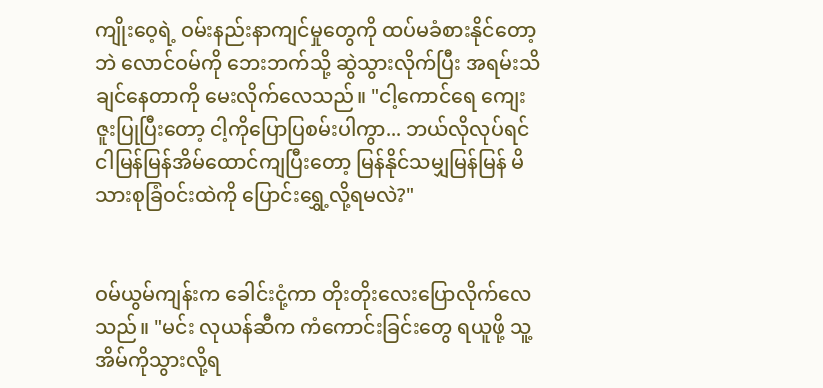ကျိုးဝေ့ရဲ့ ဝမ်းနည်းနာကျင်မှုတွေကို ထပ်မခံစားနိုင်တော့ဘဲ လောင်ဝမ်ကို ဘေးဘက်သို့ ဆွဲသွားလိုက်ပြီး အရမ်းသိချင်နေတာကို မေးလိုက်လေသည်။ "ငါ့ကောင်ရေ ကျေးဇူးပြုပြီးတော့ ငါ့ကိုပြောပြစမ်းပါကွာ... ဘယ်လိုလုပ်ရင် ငါမြန်မြန်အိမ်ထောင်ကျပြီးတော့ မြန်နိုင်သမျှမြန်မြန် မိသားစုခြံဝင်းထဲကို ပြောင်းရွှေ့လို့ရမလဲ?"


ဝမ်ယွမ်ကျန်းက ခေါင်းငုံ့ကာ တိုးတိုးလေးပြောလိုက်လေသည်။ "မင်း လုယန်ဆီက ကံကောင်းခြင်းတွေ ရယူဖို့ သူ့အိမ်ကိုသွားလို့ရ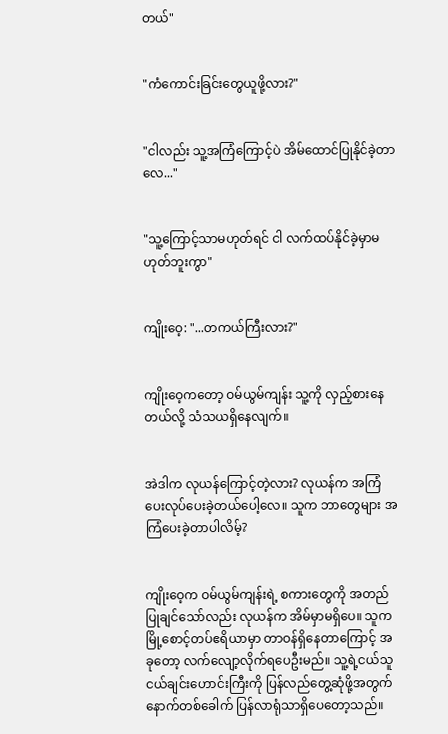တယ်"


"ကံကောင်းခြင်းတွေယူဖို့လား?"


"ငါလည်း သူ့အကြံကြောင့်ပဲ အိမ်ထောင်ပြုနိုင်ခဲ့တာလေ..."


"သူ့ကြောင့်သာမဟုတ်ရင် ငါ လက်ထပ်နိုင်ခဲ့မှာမဟုတ်ဘူးကွာ"


ကျိုးဝေ့: "...တကယ်ကြီးလား?"


ကျိုးဝေ့ကတော့ ဝမ်ယွမ်ကျန်း သူ့ကို လှည့်စားနေတယ်လို့ သံသယရှိနေလျက်။


အဲဒါက လုယန်ကြောင့်တဲ့လား? လုယန်က အကြံပေးလုပ်ပေးခဲ့တယ်ပေါ့လေ။ သူက ဘာတွေများ အကြံပေးခဲ့တာပါလိမ့်?


ကျိုးဝေ့က ဝမ်ယွမ်ကျန်းရဲ့ စကားတွေကို အတည်ပြုချင်သော်လည်း လုယန်က အိမ်မှာမရှိပေ။ သူက မြို့စောင့်တပ်ဧရိယာမှာ တာဝန်ရှိနေတာကြောင့် အခုတော့ လက်လျော့လိုက်ရပေဦးမည်။ သူ့ရဲ့ငယ်သူငယ်ချင်းဟောင်းကြီးကို ပြန်လည်တွေ့ဆုံဖို့အတွက် နောက်တစ်ခေါက် ပြန်လာရုံသာရှိပေတော့သည်။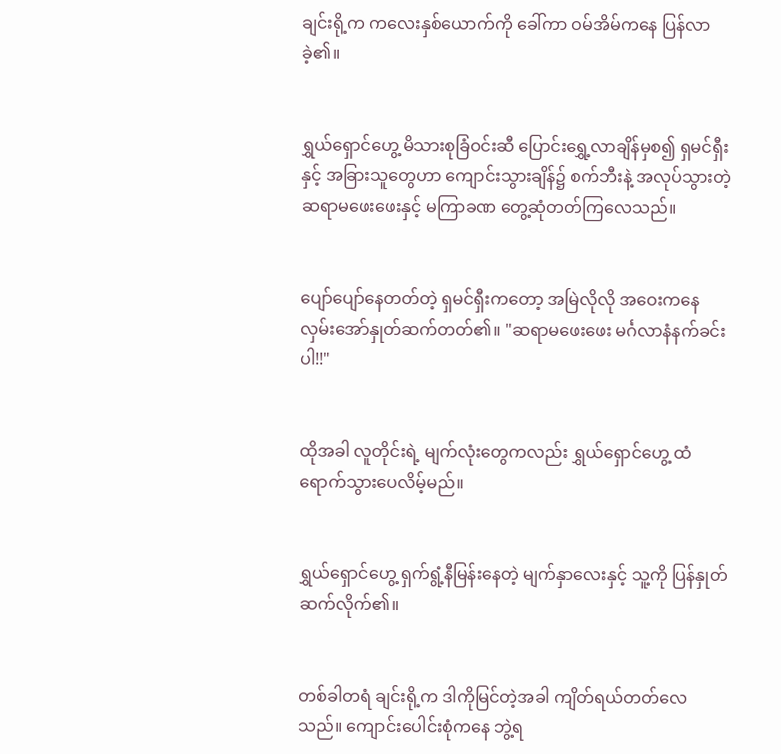ချင်းရို့က ကလေးနှစ်ယောက်ကို ခေါ်ကာ ဝမ်အိမ်ကနေ ပြန်လာခဲ့၏။


ရွှယ်ရှောင်ဟွေ့ မိသားစုခြံဝင်းဆီ ပြောင်းရွှေ့လာချိန်မှစ၍ ရှမင်ရှီးနှင့် အခြားသူတွေဟာ ကျောင်းသွားချိန်၌ စက်ဘီးနဲ့ အလုပ်သွားတဲ့ ဆရာမဖေးဖေးနှင့် မကြာခဏ တွေ့ဆုံတတ်ကြလေသည်။


ပျော်ပျော်နေတတ်တဲ့ ရှမင်ရှီးကတော့ အမြဲလိုလို အဝေးကနေ လှမ်းအော်နှုတ်ဆက်တတ်၏။ "ဆရာမဖေးဖေး မင်္ဂလာနံနက်ခင်းပါ!!"


ထိုအခါ လူတိုင်းရဲ့ မျက်လုံးတွေကလည်း ရွှယ်ရှောင်ဟွေ့ ထံ ရောက်သွားပေလိမ့်မည်။


ရွှယ်ရှောင်ဟွေ့ ရှက်ရွံ့နီမြန်းနေတဲ့ မျက်နှာလေးနှင့် သူ့ကို ပြန်နှုတ်ဆက်လိုက်၏။


တစ်ခါတရံ ချင်းရို့က ဒါကိုမြင်တဲ့အခါ ကျိတ်ရယ်တတ်လေသည်။ ကျောင်းပေါင်းစုံကနေ ဘွဲ့ရ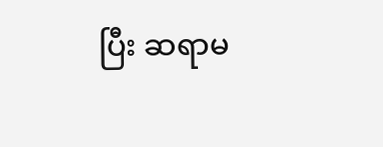ပြီး ဆရာမ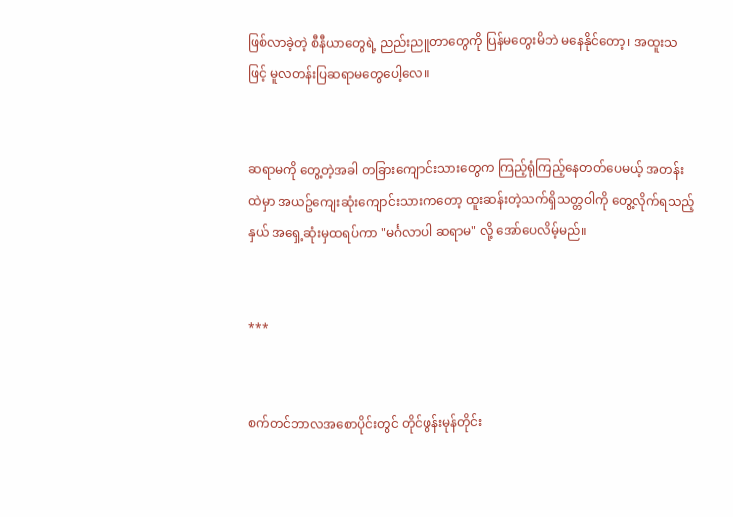ဖြစ်လာခဲ့တဲ့ စီနီယာတွေရဲ့ ညည်းညူတာတွေကို ပြန်မတွေးမိဘဲ မနေနိုင်တော့၊ အထူးသဖြင့် မူလတန်းပြဆရာမတွေပေါ့လေ။


ဆရာမကို တွေ့တဲ့အခါ တခြားကျောင်းသားတွေက ကြည့်ရုံကြည့်နေတတ်ပေမယ့် အတန်းထဲမှာ အယဥ်ကျေးဆုံးကျောင်းသားကတော့ ထူးဆန်းတဲ့သက်ရှိသတ္တဝါကို တွေ့လိုက်ရသည့်နှယ် အရှေ့ဆုံးမှထရပ်ကာ "မင်္ဂလာပါ ဆရာမ" လို့ အော်ပေလိမ့်မည်။


***


စက်တင်ဘာလအစောပိုင်းတွင် တိုင်ဖွန်းမုန်တိုင်း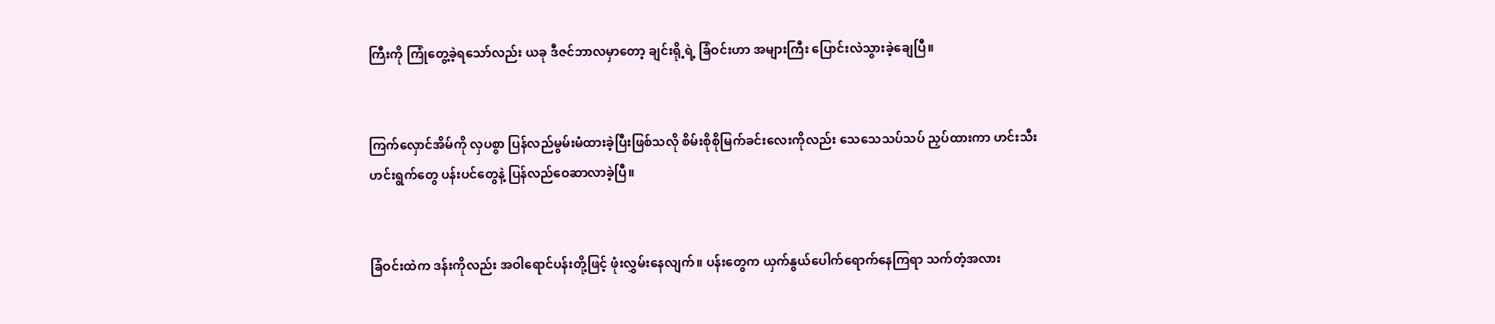ကြီးကို ကြုံတွေ့ခဲ့ရသော်လည်း ယခု ဒီဇင်ဘာလမှာတော့ ချင်းရို့ရဲ့ ခြံဝင်းဟာ အများကြီး ပြောင်းလဲသွားခဲ့ချေပြီ။


ကြက်လှောင်အိမ်ကို လှပစွာ ပြန်လည်မွမ်းမံထားခဲ့ပြီးဖြစ်သလို စိမ်းစိုစိုမြက်ခင်းလေးကိုလည်း သေသေသပ်သပ် ညှပ်ထားကာ ဟင်းသီးဟင်းရွက်တွေ ပန်းပင်တွေနဲ့ ပြန်လည်ဝေဆာလာခဲ့ပြီ။


ခြံဝင်းထဲက ဒန်းကိုလည်း အဝါရောင်ပန်းတို့ဖြင့် ဖုံးလွှမ်းနေလျက်။ ပန်းတွေက ယှက်နွယ်ပေါက်ရောက်နေကြရာ သက်တံ့အလား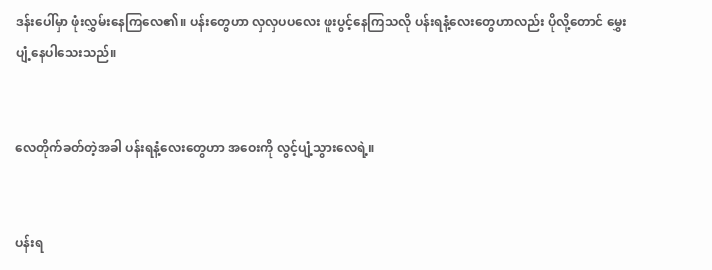ဒန်းပေါ်မှာ ဖုံးလွှမ်းနေကြလေ၏။ ပန်းတွေဟာ လှလှပပလေး ဖူးပွင့်နေကြသလို ပန်းရနံ့လေးတွေဟာလည်း ပိုလို့တောင် မွှေးပျံ့နေပါသေးသည်။


လေတိုက်ခတ်တဲ့အခါ ပန်းရနံ့လေးတွေဟာ အဝေးကို လွင့်ပျံ့သွားလေရဲ့။


ပန်းရ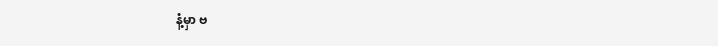နံ့မှာ ဗ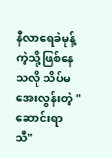နီလာရေခဲမုန့်ကဲ့သို့ဖြစ်နေသလို သိပ်မအေးလွန်းတဲ့ "ဆောင်းရာသီ"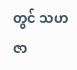တွင် သဟဇာ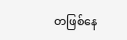တဖြစ်နေ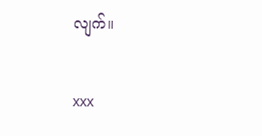လျက်။


xxx